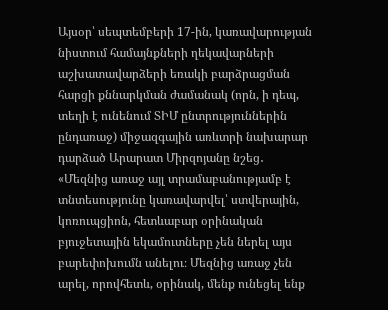Այսօր՝ սեպտեմբերի 17-ին, կառավարության նիստում համայնքների ղեկավարների աշխատավարձերի եռակի բարձրացման հարցի քննարկման ժամանակ (որն, ի դեպ, տեղի է ունենում ՏԻՄ ընտրություններին ընդառաջ) միջազգային առևտրի նախարար դարձած Արարատ Միրզոյանը նշեց․
«Մեզնից առաջ այլ տրամաբանությամբ է տնտեսությունը կառավարվել՝ ստվերային, կոռուպցիոն, հետևաբար օրինական բյուջետային եկամուտները չեն ներել այս բարեփոխումն անելու։ Մեզնից առաջ չեն արել, որովհետև, օրինակ, մենք ունեցել ենք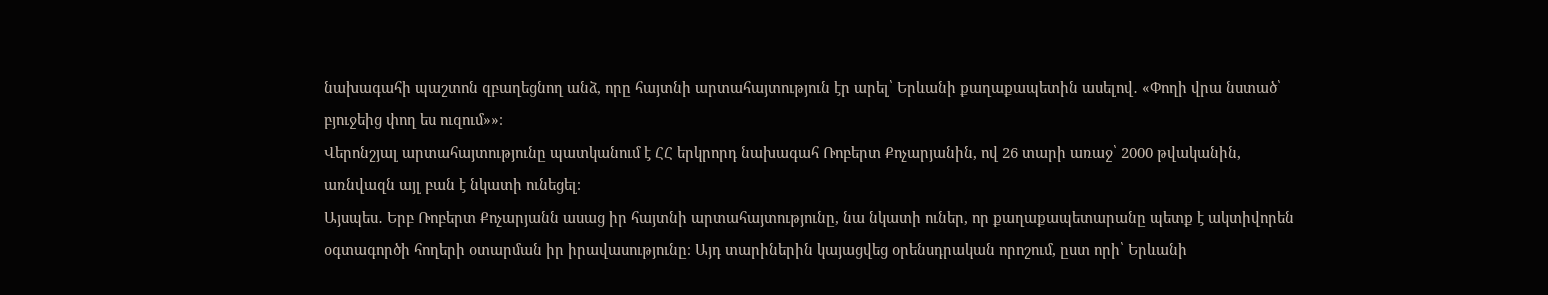նախագահի պաշտոն զբաղեցնող անձ, որը հայտնի արտահայտություն էր արել՝ Երևանի քաղաքապետին ասելով․ «Փողի վրա նստած՝ բյուջեից փող ես ուզում»»։
Վերոնշյալ արտահայտությունը պատկանում է ՀՀ երկրորդ նախագահ Ռոբերտ Քոչարյանին, ով 26 տարի առաջ՝ 2000 թվականին, առնվազն այլ բան է նկատի ունեցել։
Այսպես․ Երբ Ռոբերտ Քոչարյանն ասաց իր հայտնի արտահայտությունը, նա նկատի ուներ, որ քաղաքապետարանը պետք է ակտիվորեն օգտագործի հողերի օտարման իր իրավասությունը։ Այդ տարիներին կայացվեց օրենսդրական որոշում, ըստ որի՝ Երևանի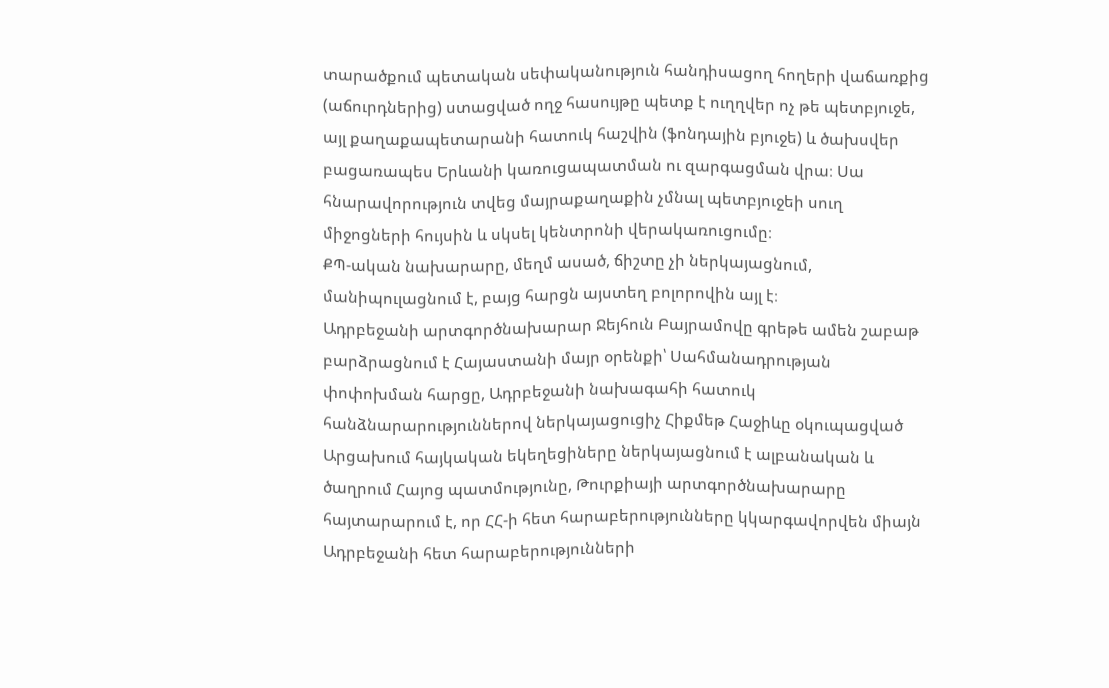տարածքում պետական սեփականություն հանդիսացող հողերի վաճառքից (աճուրդներից) ստացված ողջ հասույթը պետք է ուղղվեր ոչ թե պետբյուջե, այլ քաղաքապետարանի հատուկ հաշվին (ֆոնդային բյուջե) և ծախսվեր բացառապես Երևանի կառուցապատման ու զարգացման վրա։ Սա հնարավորություն տվեց մայրաքաղաքին չմնալ պետբյուջեի սուղ միջոցների հույսին և սկսել կենտրոնի վերակառուցումը։
ՔՊ-ական նախարարը, մեղմ ասած, ճիշտը չի ներկայացնում, մանիպուլացնում է, բայց հարցն այստեղ բոլորովին այլ է։
Ադրբեջանի արտգործնախարար Ջեյհուն Բայրամովը գրեթե ամեն շաբաթ բարձրացնում է Հայաստանի մայր օրենքի՝ Սահմանադրության փոփոխման հարցը, Ադրբեջանի նախագահի հատուկ հանձնարարություններով ներկայացուցիչ Հիքմեթ Հաջիևը օկուպացված Արցախում հայկական եկեղեցիները ներկայացնում է ալբանական և ծաղրում Հայոց պատմությունը, Թուրքիայի արտգործնախարարը հայտարարում է, որ ՀՀ-ի հետ հարաբերությունները կկարգավորվեն միայն Ադրբեջանի հետ հարաբերությունների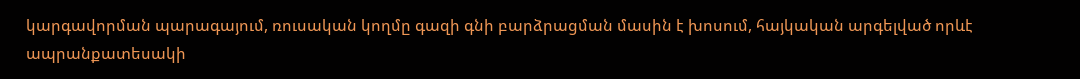կարգավորման պարագայում, ռուսական կողմը գազի գնի բարձրացման մասին է խոսում, հայկական արգելված որևէ ապրանքատեսակի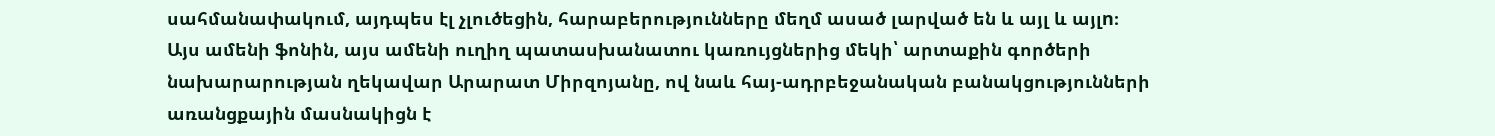սահմանափակում, այդպես էլ չլուծեցին, հարաբերությունները մեղմ ասած լարված են և այլ և այլn։
Այս ամենի ֆոնին, այս ամենի ուղիղ պատասխանատու կառույցներից մեկի՝ արտաքին գործերի նախարարության ղեկավար Արարատ Միրզոյանը, ով նաև հայ-ադրբեջանական բանակցությունների առանցքային մասնակիցն է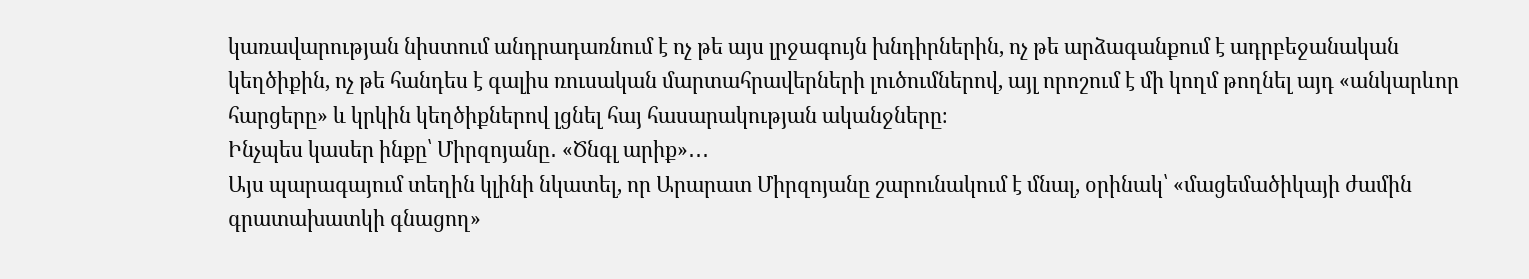կառավարության նիստում անդրադառնում է ոչ թե այս լրջագույն խնդիրներին, ոչ թե արձագանքում է ադրբեջանական կեղծիքին, ոչ թե հանդես է գալիս ռուսական մարտահրավերների լուծումներով, այլ որոշում է մի կողմ թողնել այդ «անկարևոր հարցերը» և կրկին կեղծիքներով լցնել հայ հասարակության ականջները։
Ինչպես կասեր ինքը՝ Միրզոյանը․ «Ծնգլ արիք»․․․
Այս պարագայում տեղին կլինի նկատել, որ Արարատ Միրզոյանը շարունակում է մնալ, օրինակ՝ «մացեմածիկայի ժամին գրատախատկի գնացող»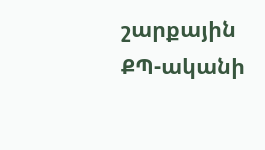շարքային ՔՊ-ականի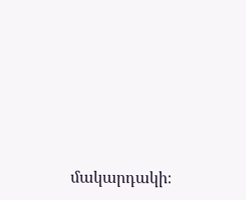մակարդակի։